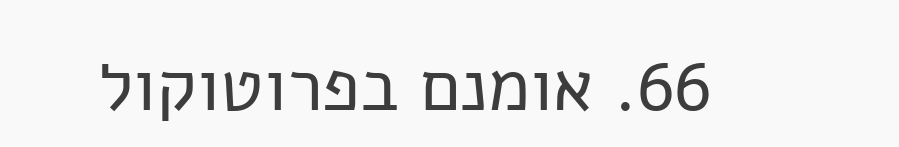66. אומנם בפרוטוקול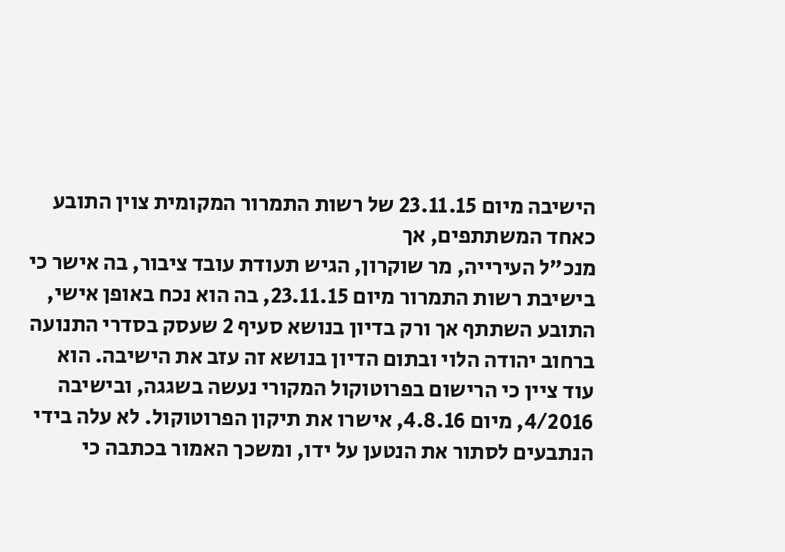הישיבה מיום 23.11.15 של רשות התמרור המקומית צוין התובע כאחד המשתתפים, אך
מנכ"ל העירייה, מר שוקרון, הגיש תעודת עובד ציבור, בה אישר כי בישיבת רשות התמרור מיום 23.11.15, בה הוא נכח באופן אישי, התובע השתתף אך ורק בדיון בנושא סעיף 2 שעסק בסדרי התנועה ברחוב יהודה הלוי ובתום הדיון בנושא זה עזב את הישיבה. הוא עוד ציין כי הרישום בפרוטוקול המקורי נעשה בשגגה, ובישיבה 4/2016, מיום 4.8.16, אישרו את תיקון הפרוטוקול. לא עלה בידי הנתבעים לסתור את הנטען על ידו, ומשכך האמור בכתבה כי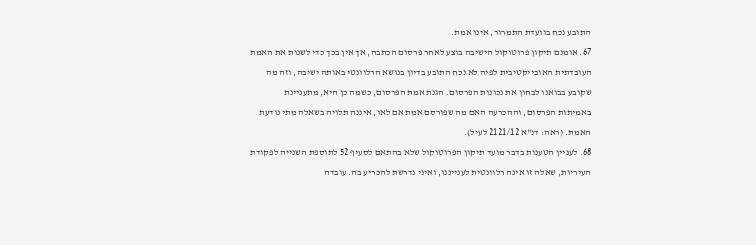התובע נכח בוועדת התמרור, אינו אמת.
67. אומנם תיקון פרוטוקול הישיבה בוצע לאחר פרסום הכתבה, אך אין בכך כדי לשנות את האמת העובדתית האובייקטיבית לפיה לא נכח התובע בדיון בנושא הרלוונטי באותה ישיבה, וזה מה שקובע בבואנו לבחון את נכונות הפרסום. הגנת אמת הפרסום, כשמה כן היא, מתעניינת באמיתות הפרסום, וההכרעה האם מה שפורסם אמת אם לאו, איננה תלויה בשאלה מתי נודעת האמת. (ראה: דנ"א 2121/12 לעיל).
68. לעניין הטענות בדבר מועד תיקון הפרוטוקול שלא בהתאם לסעיף 52 לתוספת השנייה לפקודת העיריות, שאלה זו אינה רלוונטית לענייננו, ואיני נדרשת להכריע בה. עובדה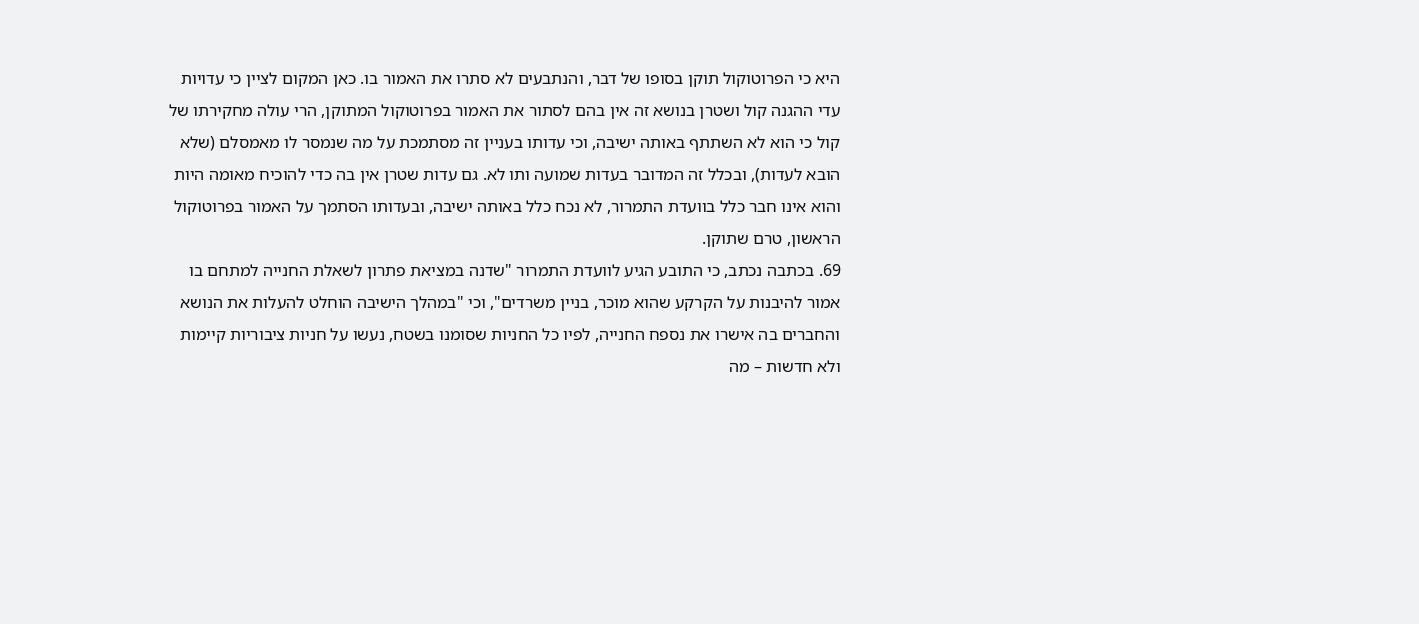היא כי הפרוטוקול תוקן בסופו של דבר, והנתבעים לא סתרו את האמור בו. כאן המקום לציין כי עדויות עדי ההגנה קול ושטרן בנושא זה אין בהם לסתור את האמור בפרוטוקול המתוקן, הרי עולה מחקירתו של קול כי הוא לא השתתף באותה ישיבה, וכי עדותו בעניין זה מסתמכת על מה שנמסר לו מאמסלם (שלא הובא לעדות), ובכלל זה המדובר בעדות שמועה ותו לא. גם עדות שטרן אין בה כדי להוכיח מאומה היות והוא אינו חבר כלל בוועדת התמרור, לא נכח כלל באותה ישיבה, ובעדותו הסתמך על האמור בפרוטוקול הראשון, טרם שתוקן.
69. בכתבה נכתב, כי התובע הגיע לוועדת התמרור "שדנה במציאת פתרון לשאלת החנייה למתחם בו אמור להיבנות על הקרקע שהוא מוכר, בניין משרדים", וכי "במהלך הישיבה הוחלט להעלות את הנושא והחברים בה אישרו את נספח החנייה, לפיו כל החניות שסומנו בשטח, נעשו על חניות ציבוריות קיימות ולא חדשות – מה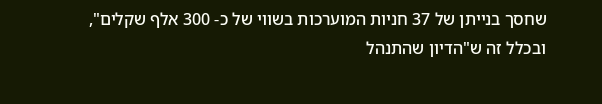שחסך בנייתן של 37 חניות המוערכות בשווי של כ- 300 אלף שקלים", ובכלל זה ש"הדיון שהתנהל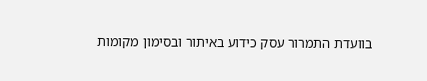בוועדת התמרור עסק כידוע באיתור ובסימון מקומות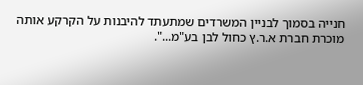חנייה בסמוך לבניין המשרדים שמתעתד להיבנות על הקרקע אותה מוכרת חברת א.ר.ץ כחול לבן בע"מ...".